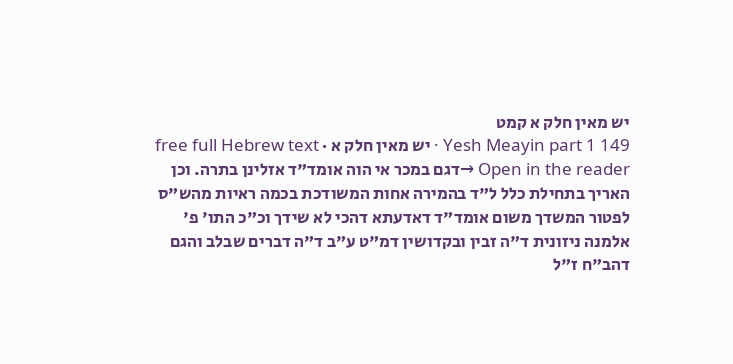יש מאין חלק א קמט
Yesh Meayin part 1 149 · יש מאין חלק א · free full Hebrew text
Open in the reader →דגם במכר אי הוה אומד"ד אזלינן בתרה. וכן האריך בתחילת כלל ל"ד בהמירה אחות המשודכת בכמה ראיות מהש"ס לפטור המשדך משום אומד"ד דאדעתא דהכי לא שידך וכ"כ התו' פ' אלמנה ניזונית ד"ה זבין ובקדושין דמ"ט ע"ב ד"ה דברים שבלב והגם דהב"ח ז"ל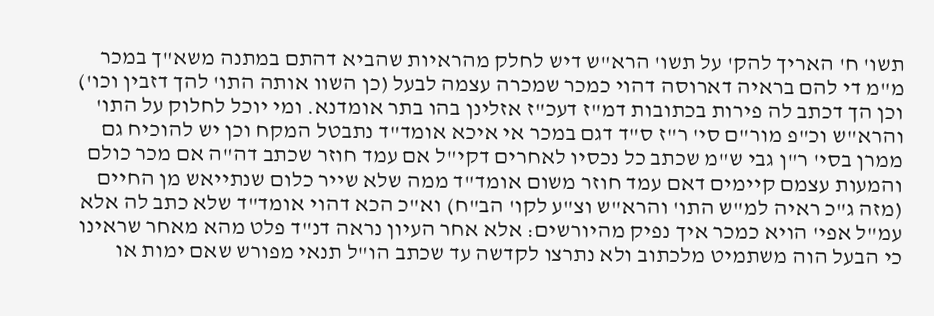תשו' ח' האריך להק' על תשו' הרא"ש דיש לחלק מהראיות שהביא דהתם במתנה משא"ך במכר מ"מ די להם בראיה דארוסה דהוי כמכר שמכרה עצמה לבעל (כן השוו אותה התו' להך דזבין וכו') וכן הך דכתב לה פירות בכתובות דמ"ז דעכ"ז אזלינן בהו בתר אומדנא. ומי יוכל לחלוק על התו' והרא"ש וכ"פ מור"ם סי' ר"ז ס"ד דגם במכר אי איכא אומד"ד נתבטל המקח וכן יש להוכיח גם ממרן בסי' ר"ן גבי ש"מ שכתב כל נכסיו לאחרים דקי"ל אם עמד חוזר שכתב דה"ה אם מכר כולם והמעות עצמם קיימים דאם עמד חוזר משום אומד"ד ממה שלא שייר כלום שנתייאש מן החיים (מזה ג"כ ראיה למ"ש התו' והרא"ש וצ"ע לקו' הב"ח) וא"כ הכא דהוי אומד"ד שלא כתב לה אלא עמ"ל אפי' הויא כמכר איך נפיק מהיורשים: אלא אחר העיון נראה דנ"ד פלט מהא מאחר שראינו כי הבעל הוה משתמיט מלכתוב ולא נתרצו לקדשה עד שכתב הו"ל תנאי מפורש שאם ימות או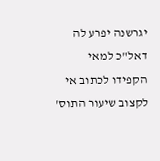יגרשנה יפרע לה דאל"כ למאי הקפידו לכתוב אי לקצוב שיעור התוס'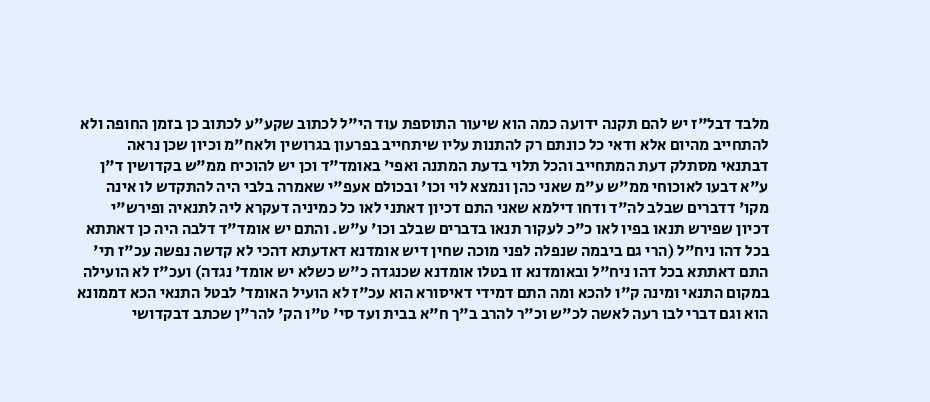מלבד דבל"ז יש להם תקנה ידועה כמה הוא שיעור התוספת עוד הי"ל לכתוב שקע"ע לכתוב כן בזמן החופה ולא להתחייב מהיום אלא ודאי כל כונתם רק להתנות עליו שיתחייב בפרעון בגרושין ולאח"מ וכיון שכן נראה דבתנאי מסתלק דעת המתחייב והכל תלוי בדעת המתנה ואפי' באומד"ד וכן יש להוכיח ממ"ש בקדושין ד"ן ע"א דבעו לאוכוחי ממ"ש ע"מ שאני כהן ונמצא לוי וכו' ובכולם אעפ"י שאמרה בלבי היה להתקדש לו אינה מקו' דדברים שבלב לה"ד ודחו דילמא שאני התם דכיון דאתני לאו כל כמיניה דעקרא ליה לתנאיה ופירש"י דכיון שפירש תנאו בפיו לאו כ"כ לעקור תנאו בדברים שבלב וכו' ע"ש. והתם יש אומד"ד דלבה היה כן דאתתא בכל דהו ניח"ל (הרי גם ביבמה שנפלה לפני מוכה שחין דיש אומדנא דאדעתא דהכי לא קדשה נפשה עכ"ז תי' התם דאתתא בכל דהו ניח"ל ובאומדנא זו בטלו אומדנא שכנגדה כ"ש כשלא יש אומד' נגדה) ועכ"ז לא הועילה במקום התנאי ומינה ק"ו להכא ומה התם דמידי דאיסורא הוא עכ"ז לא הועיל האומד' לבטל התנאי הכא דממונא הוא וגם דברי לבו רעה לאשה לכ"ש וכ"ר להרב ב"ך ח"א בבית ועד סי' ט"ו הק' להר"ן שכתב דבקדושי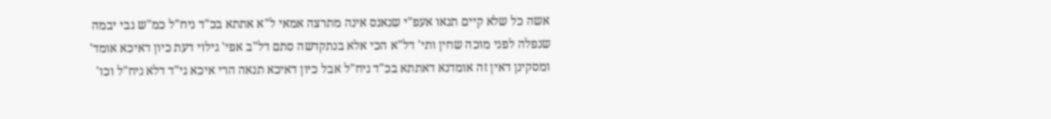אשה כל שלא קיים תנאו אעפ"י שנאנס אינה מתרצה אמאי ל"א אתתא בכ"ד ניח"ל כמ"ש גבי יבמה שנפלה לפני מוכה שחין ותי' דל"א הכי אלא בנתקדשה סתם דל"ב אפי' גילוי דעת כיון דאיכא אומד' ומסקינן דאין זה אומדנא דאתתא בכ"ד ניח"ל אבל כיון דאיכא תנאה הרי איכא גי"ד דלא ניח"ל וכו'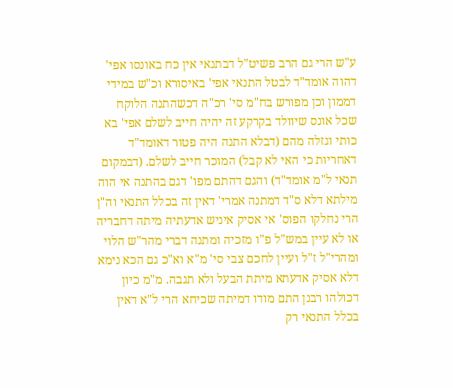ע"ש הרי גם הרב פשיט"ל דבתנאי אין כח באונסו אפי' דהוה אומד"ד לבטל התנאי אפי' באיסורא וכ"ש במידי דממון וכן מפורש בח"מ סי' רכ"ה דכשהתנה הלוקח שכל אונס שיוולד בקרקע זה יהיה חייב לשלם אפי' בא כותי וגזלה מהם (דבלא התנה היה פטור דאומד"ד דאחריות כי האי לא קבל) המוכר חייב לשלם. (דבמקום תנאי ל"מ אומד"ד) והגם דהתם מפו' דגם בהתנה אי הוה מילתא דלא ס"ד דמתנה אמרי' דאין זה בכלל התנאי וה"ן הרי נחלקו הפוס' אי אסיק איניש אדעתיה מיתה דחבריה או לא עיין במש"ל פ"ו מזכיה ומתנה דברי מהר"ש הלוי ומהרי"ל ז"ל ועיין לחכם צבי סי' מ"א וא"כ גם הכא נימא דלא אסיק אדעתא מיתת הבעל ולא תגבה. מ"מ כיון דכולהו רבנן התם מודו דמיתה שכיחא הרי ל"א דאין בכלל התנאי רק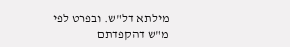מילתא דל"ש. ובפרט לפי מ"ש דהקפדתם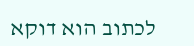לכתוב הוא דוקא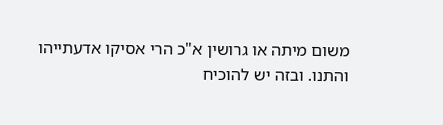משום מיתה או גרושין א"כ הרי אסיקו אדעתייהו והתנו. ובזה יש להוכיח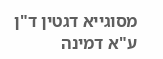מסוגייא דגטין ד"ן ע"א דמינה